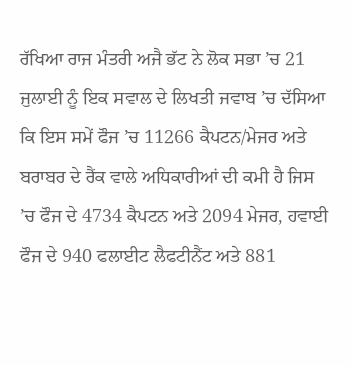ਰੱਖਿਆ ਰਾਜ ਮੰਤਰੀ ਅਜੈ ਭੱਟ ਨੇ ਲੋਕ ਸਭਾ ’ਚ 21 ਜੁਲਾਈ ਨੂੰ ਇਕ ਸਵਾਲ ਦੇ ਲਿਖਤੀ ਜਵਾਬ ’ਚ ਦੱਸਿਆ ਕਿ ਇਸ ਸਮੇਂ ਫੌਜ ’ਚ 11266 ਕੈਪਟਨ/ਮੇਜਰ ਅਤੇ ਬਰਾਬਰ ਦੇ ਰੈਂਕ ਵਾਲੇ ਅਧਿਕਾਰੀਆਂ ਦੀ ਕਮੀ ਹੈ ਜਿਸ ’ਚ ਫੌਜ ਦੇ 4734 ਕੈਪਟਨ ਅਤੇ 2094 ਮੇਜਰ, ਹਵਾਈ ਫੌਜ ਦੇ 940 ਫਲਾਈਟ ਲੈਫਟੀਨੈਂਟ ਅਤੇ 881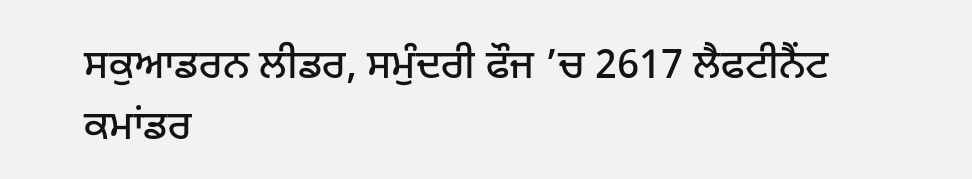ਸਕੁਆਡਰਨ ਲੀਡਰ, ਸਮੁੰਦਰੀ ਫੌਜ ’ਚ 2617 ਲੈਫਟੀਨੈਂਟ ਕਮਾਂਡਰ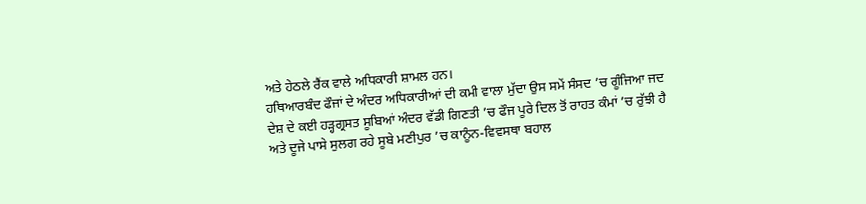ਅਤੇ ਹੇਠਲੇ ਰੈਂਕ ਵਾਲੇ ਅਧਿਕਾਰੀ ਸ਼ਾਮਲ ਹਨ।
ਹਥਿਆਰਬੰਦ ਫੌਜਾਂ ਦੇ ਅੰਦਰ ਅਧਿਕਾਰੀਆਂ ਦੀ ਕਮੀ ਵਾਲਾ ਮੁੱਦਾ ਉਸ ਸਮੇਂ ਸੰਸਦ ’ਚ ਗੂੰਜਿਆ ਜਦ ਦੇਸ਼ ਦੇ ਕਈ ਹੜ੍ਹਗ੍ਰਸਤ ਸੂਬਿਆਂ ਅੰਦਰ ਵੱਡੀ ਗਿਣਤੀ ’ਚ ਫੌਜ ਪੂਰੇ ਦਿਲ ਤੋਂ ਰਾਹਤ ਕੰਮਾਂ ’ਚ ਰੁੱਝੀ ਹੈ ਅਤੇ ਦੂਜੇ ਪਾਸੇ ਸੁਲਗ ਰਹੇ ਸੂਬੇ ਮਣੀਪੁਰ ’ਚ ਕਾਨੂੰਨ-ਵਿਵਸਥਾ ਬਹਾਲ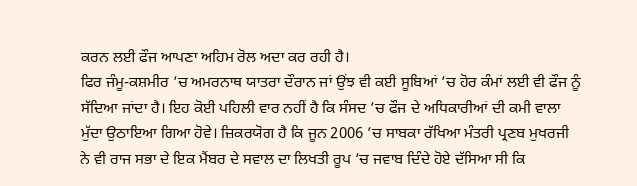ਕਰਨ ਲਈ ਫੌਜ ਆਪਣਾ ਅਹਿਮ ਰੋਲ ਅਦਾ ਕਰ ਰਹੀ ਹੈ।
ਫਿਰ ਜੰਮੂ-ਕਸ਼ਮੀਰ ’ਚ ਅਮਰਨਾਥ ਯਾਤਰਾ ਦੌਰਾਨ ਜਾਂ ਉਂਝ ਵੀ ਕਈ ਸੂਬਿਆਂ ’ਚ ਹੋਰ ਕੰਮਾਂ ਲਈ ਵੀ ਫੌਜ ਨੂੰ ਸੱਦਿਆ ਜਾਂਦਾ ਹੈ। ਇਹ ਕੋਈ ਪਹਿਲੀ ਵਾਰ ਨਹੀਂ ਹੈ ਕਿ ਸੰਸਦ ’ਚ ਫੌਜ ਦੇ ਅਧਿਕਾਰੀਆਂ ਦੀ ਕਮੀ ਵਾਲਾ ਮੁੱਦਾ ਉਠਾਇਆ ਗਿਆ ਹੋਵੇ। ਜ਼ਿਕਰਯੋਗ ਹੈ ਕਿ ਜੂਨ 2006 ’ਚ ਸਾਬਕਾ ਰੱਖਿਆ ਮੰਤਰੀ ਪ੍ਰਣਬ ਮੁਖਰਜੀ ਨੇ ਵੀ ਰਾਜ ਸਭਾ ਦੇ ਇਕ ਮੈਂਬਰ ਦੇ ਸਵਾਲ ਦਾ ਲਿਖਤੀ ਰੂਪ ’ਚ ਜਵਾਬ ਦਿੰਦੇ ਹੋਏ ਦੱਸਿਆ ਸੀ ਕਿ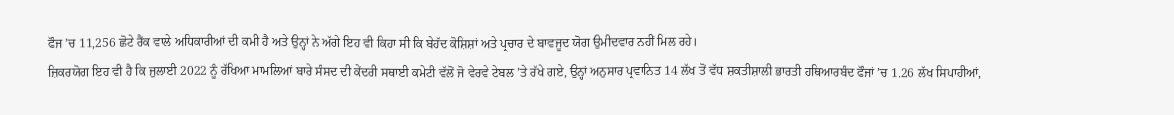ਫੌਜ ’ਚ 11,256 ਛੋਟੇ ਰੈਂਕ ਵਾਲੇ ਅਧਿਕਾਰੀਆਂ ਦੀ ਕਮੀ ਹੈ ਅਤੇ ਉਨ੍ਹਾਂ ਨੇ ਅੱਗੇ ਇਹ ਵੀ ਕਿਹਾ ਸੀ ਕਿ ਬੇਹੱਦ ਕੋਸ਼ਿਸ਼ਾਂ ਅਤੇ ਪ੍ਰਚਾਰ ਦੇ ਬਾਵਜੂਦ ਯੋਗ ਉਮੀਦਵਾਰ ਨਹੀਂ ਮਿਲ ਰਹੇ।
ਜ਼ਿਕਰਯੋਗ ਇਹ ਵੀ ਹੈ ਕਿ ਜੁਲਾਈ 2022 ਨੂੰ ਰੱਖਿਆ ਮਾਮਲਿਆਂ ਬਾਰੇ ਸੰਸਦ ਦੀ ਕੇਂਦਰੀ ਸਥਾਈ ਕਮੇਟੀ ਵੱਲੋਂ ਜੋ ਵੇਰਵੇ ਟੇਬਲ ’ਤੇ ਰੱਖੇ ਗਏ, ਉਨ੍ਹਾਂ ਅਨੁਸਾਰ ਪ੍ਰਵਾਨਿਤ 14 ਲੱਖ ਤੋਂ ਵੱਧ ਸ਼ਕਤੀਸ਼ਾਲੀ ਭਾਰਤੀ ਹਥਿਆਰਬੰਦ ਫੌਜਾਂ ’ਚ 1.26 ਲੱਖ ਸਿਪਾਹੀਆਂ,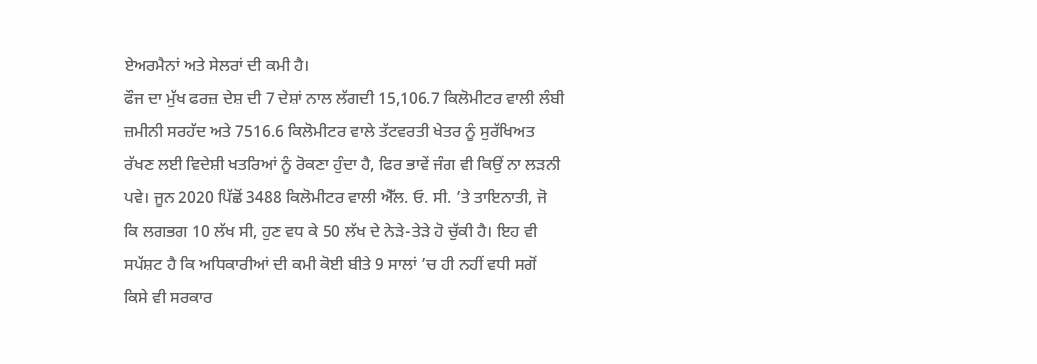ਏਅਰਮੈਨਾਂ ਅਤੇ ਸੇਲਰਾਂ ਦੀ ਕਮੀ ਹੈ।
ਫੌਜ ਦਾ ਮੁੱਖ ਫਰਜ਼ ਦੇਸ਼ ਦੀ 7 ਦੇਸ਼ਾਂ ਨਾਲ ਲੱਗਦੀ 15,106.7 ਕਿਲੋਮੀਟਰ ਵਾਲੀ ਲੰਬੀ ਜ਼ਮੀਨੀ ਸਰਹੱਦ ਅਤੇ 7516.6 ਕਿਲੋਮੀਟਰ ਵਾਲੇ ਤੱਟਵਰਤੀ ਖੇਤਰ ਨੂੰ ਸੁਰੱਖਿਅਤ ਰੱਖਣ ਲਈ ਵਿਦੇਸ਼ੀ ਖਤਰਿਆਂ ਨੂੰ ਰੋਕਣਾ ਹੁੰਦਾ ਹੈ, ਫਿਰ ਭਾਵੇਂ ਜੰਗ ਵੀ ਕਿਉਂ ਨਾ ਲੜਨੀ ਪਵੇ। ਜੂਨ 2020 ਪਿੱਛੋਂ 3488 ਕਿਲੋਮੀਟਰ ਵਾਲੀ ਐੱਲ. ਓ. ਸੀ. ’ਤੇ ਤਾਇਨਾਤੀ, ਜੋ ਕਿ ਲਗਭਗ 10 ਲੱਖ ਸੀ, ਹੁਣ ਵਧ ਕੇ 50 ਲੱਖ ਦੇ ਨੇੜੇ-ਤੇੜੇ ਹੋ ਚੁੱਕੀ ਹੈ। ਇਹ ਵੀ ਸਪੱਸ਼ਟ ਹੈ ਕਿ ਅਧਿਕਾਰੀਆਂ ਦੀ ਕਮੀ ਕੋਈ ਬੀਤੇ 9 ਸਾਲਾਂ ’ਚ ਹੀ ਨਹੀਂ ਵਧੀ ਸਗੋਂ ਕਿਸੇ ਵੀ ਸਰਕਾਰ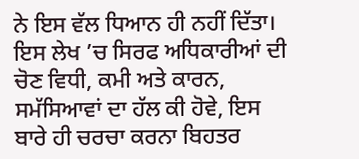ਨੇ ਇਸ ਵੱਲ ਧਿਆਨ ਹੀ ਨਹੀਂ ਦਿੱਤਾ। ਇਸ ਲੇਖ ’ਚ ਸਿਰਫ ਅਧਿਕਾਰੀਆਂ ਦੀ ਚੋਣ ਵਿਧੀ, ਕਮੀ ਅਤੇ ਕਾਰਨ, ਸਮੱਸਿਆਵਾਂ ਦਾ ਹੱਲ ਕੀ ਹੋਵੇ, ਇਸ ਬਾਰੇ ਹੀ ਚਰਚਾ ਕਰਨਾ ਬਿਹਤਰ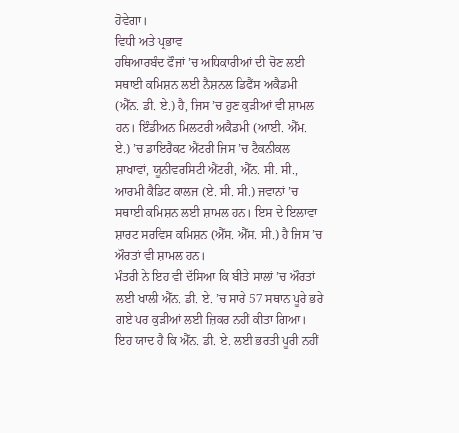ਹੋਵੇਗਾ।
ਵਿਧੀ ਅਤੇ ਪ੍ਰਭਾਵ
ਹਥਿਆਰਬੰਦ ਫੌਜਾਂ ’ਚ ਅਧਿਕਾਰੀਆਂ ਦੀ ਚੋਣ ਲਈ ਸਥਾਈ ਕਮਿਸ਼ਨ ਲਈ ਨੈਸ਼ਨਲ ਡਿਫੈਂਸ ਅਕੈਡਮੀ (ਐੱਨ. ਡੀ. ਏ.) ਹੈ, ਜਿਸ ’ਚ ਹੁਣ ਕੁੜੀਆਂ ਵੀ ਸ਼ਾਮਲ ਹਨ। ਇੰਡੀਅਨ ਮਿਲਟਰੀ ਅਕੈਡਮੀ (ਆਈ. ਐੱਮ. ਏ.) ’ਚ ਡਾਇਰੈਕਟ ਐਂਟਰੀ ਜਿਸ ’ਚ ਟੈਕਨੀਕਲ ਸ਼ਾਖਾਵਾਂ, ਯੂਨੀਵਰਸਿਟੀ ਐਂਟਰੀ, ਐੱਨ. ਸੀ. ਸੀ., ਆਰਮੀ ਕੈਡਿਟ ਕਾਲਜ (ਏ. ਸੀ. ਸੀ.) ਜਵਾਨਾਂ ’ਚ ਸਥਾਈ ਕਮਿਸ਼ਨ ਲਈ ਸ਼ਾਮਲ ਹਨ। ਇਸ ਦੇ ਇਲਾਵਾ ਸ਼ਾਰਟ ਸਰਵਿਸ ਕਮਿਸ਼ਨ (ਐੱਸ. ਐੱਸ. ਸੀ.) ਹੈ ਜਿਸ ’ਚ ਔਰਤਾਂ ਵੀ ਸ਼ਾਮਲ ਹਨ।
ਮੰਤਰੀ ਨੇ ਇਹ ਵੀ ਦੱਸਿਆ ਕਿ ਬੀਤੇ ਸਾਲਾਂ ’ਚ ਔਰਤਾਂ ਲਈ ਖਾਲੀ ਐੱਨ. ਡੀ. ਏ. ’ਚ ਸਾਰੇ 57 ਸਥਾਨ ਪੂਰੇ ਭਰੇ ਗਏ ਪਰ ਕੁੜੀਆਂ ਲਈ ਜ਼ਿਕਰ ਨਹੀਂ ਕੀਤਾ ਗਿਆ। ਇਹ ਯਾਦ ਹੈ ਕਿ ਐੱਨ. ਡੀ. ਏ. ਲਈ ਭਰਤੀ ਪੂਰੀ ਨਹੀਂ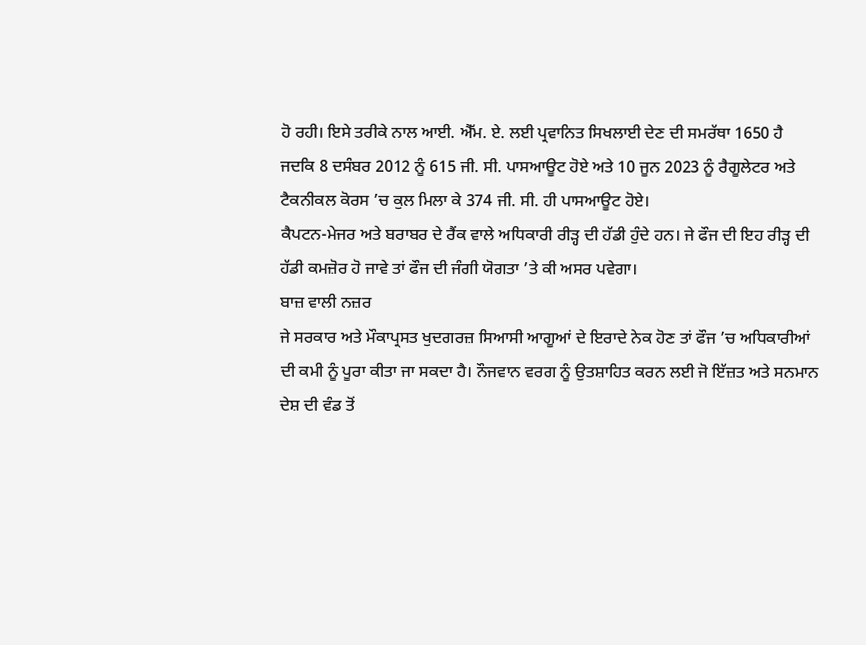ਹੋ ਰਹੀ। ਇਸੇ ਤਰੀਕੇ ਨਾਲ ਆਈ. ਐੱਮ. ਏ. ਲਈ ਪ੍ਰਵਾਨਿਤ ਸਿਖਲਾਈ ਦੇਣ ਦੀ ਸਮਰੱਥਾ 1650 ਹੈ ਜਦਕਿ 8 ਦਸੰਬਰ 2012 ਨੂੰ 615 ਜੀ. ਸੀ. ਪਾਸਆਊਟ ਹੋਏ ਅਤੇ 10 ਜੂਨ 2023 ਨੂੰ ਰੈਗੂਲੇਟਰ ਅਤੇ ਟੈਕਨੀਕਲ ਕੋਰਸ ’ਚ ਕੁਲ ਮਿਲਾ ਕੇ 374 ਜੀ. ਸੀ. ਹੀ ਪਾਸਆਊਟ ਹੋਏ।
ਕੈਪਟਨ-ਮੇਜਰ ਅਤੇ ਬਰਾਬਰ ਦੇ ਰੈਂਕ ਵਾਲੇ ਅਧਿਕਾਰੀ ਰੀੜ੍ਹ ਦੀ ਹੱਡੀ ਹੁੰਦੇ ਹਨ। ਜੇ ਫੌਜ ਦੀ ਇਹ ਰੀੜ੍ਹ ਦੀ ਹੱਡੀ ਕਮਜ਼ੋਰ ਹੋ ਜਾਵੇ ਤਾਂ ਫੌਜ ਦੀ ਜੰਗੀ ਯੋਗਤਾ ’ਤੇ ਕੀ ਅਸਰ ਪਵੇਗਾ।
ਬਾਜ਼ ਵਾਲੀ ਨਜ਼ਰ
ਜੇ ਸਰਕਾਰ ਅਤੇ ਮੌਕਾਪ੍ਰਸਤ ਖੁਦਗਰਜ਼ ਸਿਆਸੀ ਆਗੂਆਂ ਦੇ ਇਰਾਦੇ ਨੇਕ ਹੋਣ ਤਾਂ ਫੌਜ ’ਚ ਅਧਿਕਾਰੀਆਂ ਦੀ ਕਮੀ ਨੂੰ ਪੂਰਾ ਕੀਤਾ ਜਾ ਸਕਦਾ ਹੈ। ਨੌਜਵਾਨ ਵਰਗ ਨੂੰ ਉਤਸ਼ਾਹਿਤ ਕਰਨ ਲਈ ਜੋ ਇੱਜ਼ਤ ਅਤੇ ਸਨਮਾਨ ਦੇਸ਼ ਦੀ ਵੰਡ ਤੋਂ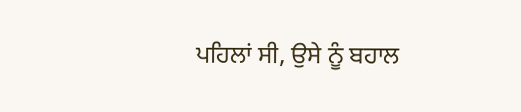ਪਹਿਲਾਂ ਸੀ, ਉਸੇ ਨੂੰ ਬਹਾਲ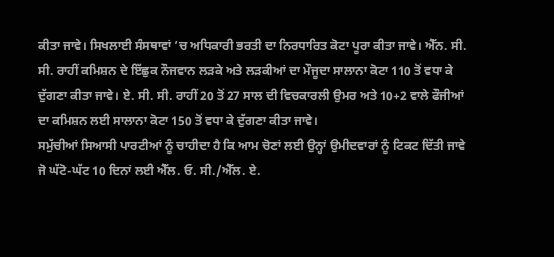ਕੀਤਾ ਜਾਵੇ। ਸਿਖਲਾਈ ਸੰਸਥਾਵਾਂ ’ਚ ਅਧਿਕਾਰੀ ਭਰਤੀ ਦਾ ਨਿਰਧਾਰਿਤ ਕੋਟਾ ਪੂਰਾ ਕੀਤਾ ਜਾਵੇ। ਐੱਨ. ਸੀ. ਸੀ. ਰਾਹੀਂ ਕਮਿਸ਼ਨ ਦੇ ਇੱਛੁਕ ਨੌਜਵਾਨ ਲੜਕੇ ਅਤੇ ਲੜਕੀਆਂ ਦਾ ਮੌਜੂਦਾ ਸਾਲਾਨਾ ਕੋਟਾ 110 ਤੋਂ ਵਧਾ ਕੇ ਦੁੱਗਣਾ ਕੀਤਾ ਜਾਵੇ। ਏ. ਸੀ. ਸੀ. ਰਾਹੀਂ 20 ਤੋਂ 27 ਸਾਲ ਦੀ ਵਿਚਕਾਰਲੀ ਉਮਰ ਅਤੇ 10+2 ਵਾਲੇ ਫੌਜੀਆਂ ਦਾ ਕਮਿਸ਼ਨ ਲਈ ਸਾਲਾਨਾ ਕੋਟਾ 150 ਤੋਂ ਵਧਾ ਕੇ ਦੁੱਗਣਾ ਕੀਤਾ ਜਾਵੇ।
ਸਮੁੱਚੀਆਂ ਸਿਆਸੀ ਪਾਰਟੀਆਂ ਨੂੰ ਚਾਹੀਦਾ ਹੈ ਕਿ ਆਮ ਚੋਣਾਂ ਲਈ ਉਨ੍ਹਾਂ ਉਮੀਦਵਾਰਾਂ ਨੂੰ ਟਿਕਟ ਦਿੱਤੀ ਜਾਵੇ ਜੋ ਘੱਟੋ-ਘੱਟ 10 ਦਿਨਾਂ ਲਈ ਐੱਲ. ਓ. ਸੀ./ਐੱਲ. ਏ.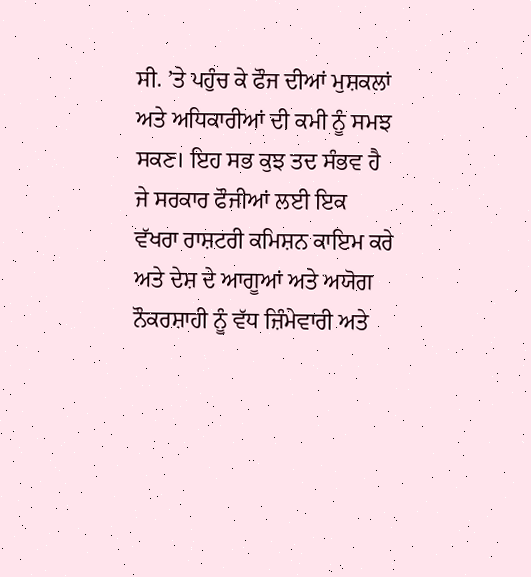ਸੀ. ’ਤੇ ਪਹੁੰਚ ਕੇ ਫੌਜ ਦੀਆਂ ਮੁਸ਼ਕਲਾਂ ਅਤੇ ਅਧਿਕਾਰੀਆਂ ਦੀ ਕਮੀ ਨੂੰ ਸਮਝ ਸਕਣ। ਇਹ ਸਭ ਕੁਝ ਤਦ ਸੰਭਵ ਹੈ ਜੇ ਸਰਕਾਰ ਫੌਜੀਆਂ ਲਈ ਇਕ ਵੱਖਰਾ ਰਾਸ਼ਟਰੀ ਕਮਿਸ਼ਨ ਕਾਇਮ ਕਰੇ ਅਤੇ ਦੇਸ਼ ਦੇ ਆਗੂਆਂ ਅਤੇ ਅਯੋਗ ਨੌਕਰਸ਼ਾਹੀ ਨੂੰ ਵੱਧ ਜ਼ਿੰਮੇਵਾਰੀ ਅਤੇ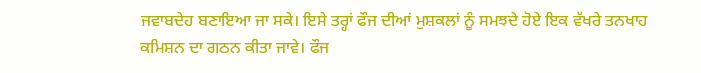ਜਵਾਬਦੇਹ ਬਣਾਇਆ ਜਾ ਸਕੇ। ਇਸੇ ਤਰ੍ਹਾਂ ਫੌਜ ਦੀਆਂ ਮੁਸ਼ਕਲਾਂ ਨੂੰ ਸਮਝਦੇ ਹੋਏ ਇਕ ਵੱਖਰੇ ਤਨਖਾਹ ਕਮਿਸ਼ਨ ਦਾ ਗਠਨ ਕੀਤਾ ਜਾਵੇ। ਫੌਜ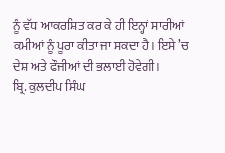ਨੂੰ ਵੱਧ ਆਕਰਸ਼ਿਤ ਕਰ ਕੇ ਹੀ ਇਨ੍ਹਾਂ ਸਾਰੀਆਂ ਕਮੀਆਂ ਨੂੰ ਪੂਰਾ ਕੀਤਾ ਜਾ ਸਕਦਾ ਹੈ। ਇਸੇ ’ਚ ਦੇਸ਼ ਅਤੇ ਫੌਜੀਆਂ ਦੀ ਭਲਾਈ ਹੋਵੇਗੀ।
ਬ੍ਰਿ. ਕੁਲਦੀਪ ਸਿੰਘ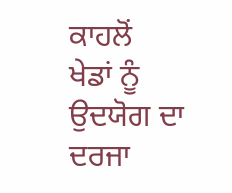ਕਾਹਲੋਂ
ਖੇਡਾਂ ਨੂੰ ਉਦਯੋਗ ਦਾ ਦਰਜਾ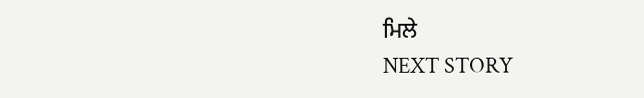ਮਿਲੇ
NEXT STORY